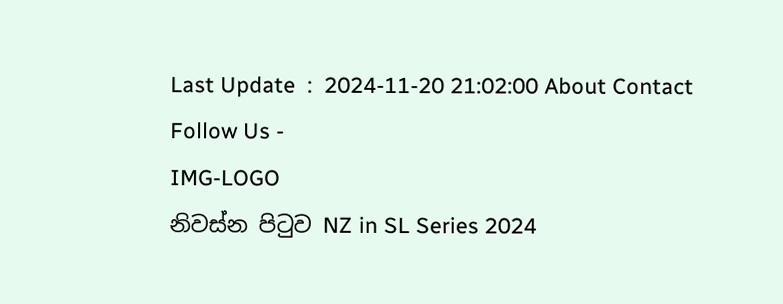Last Update  :  2024-11-20 21:02:00 About Contact
Follow Us -
IMG-LOGO
නිවස්න පිටුව NZ in SL Series 2024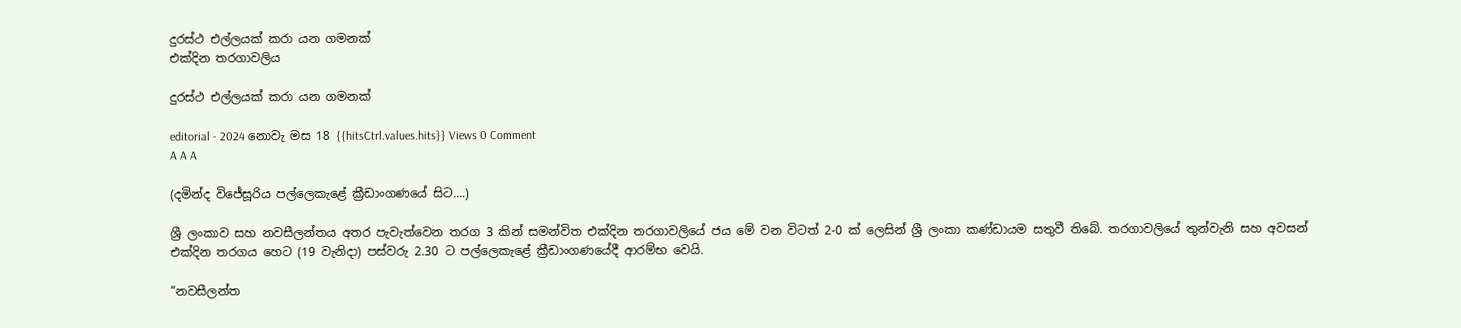දුරස්ථ එල්ලයක් කරා යන ගමනක්
එක්දින තරගාවලිය

දුරස්ථ එල්ලයක් කරා යන ගමනක්

editorial - 2024 නොවැ මස 18 {{hitsCtrl.values.hits}} Views 0 Comment
A A A

(දමින්ද විජේසූරිය පල්ලෙකැළේ ක්‍රීඩාංගණයේ සිට....)

ශ්‍රී ලංකාව සහ නවසීලන්තය අතර පැවැත්වෙන තරග 3 කින් සමන්විත එක්දින තරගාවලියේ ජය මේ වන විටත් 2-0 ක් ලෙසින් ශ්‍රී ලංකා කණ්ඩායම සතුවී තිබේ. තරගාවලියේ තුන්වැනි සහ අවසන් එක්දින තරගය හෙට (19 වැනිදා) පස්වරු 2.30 ට පල්ලෙකැළේ ක්‍රීඩාංගණයේදී ආරම්භ වෙයි.

“නවසීලන්ත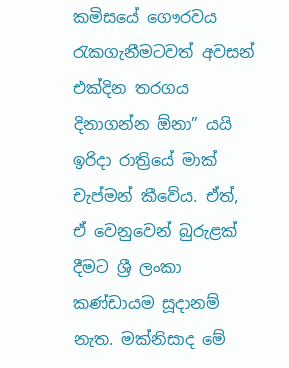කමිසයේ ගෞරවය රැකගැනීමටවත් අවසන් එක්දින තරගය දිනාගන්න ඕනා” යයි ඉරිදා රාත්‍රියේ මාක් චැප්මන් කීවේය. ඒත්, ඒ වෙනුවෙන් බුරුළක් දීමට ශ්‍රී ලංකා කණ්ඩායම සූදානම් නැත. මක්නිසාද මේ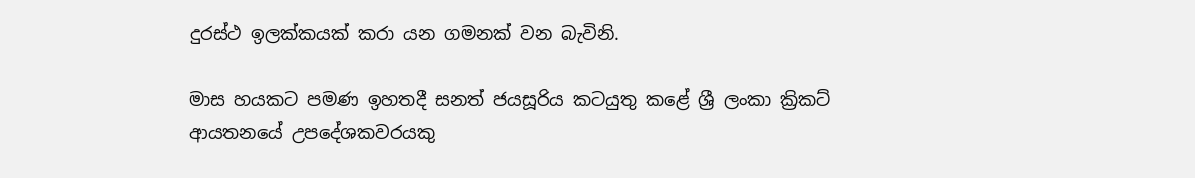දුරස්ථ ඉලක්කයක් කරා යන ගමනක් වන බැවිනි.

මාස හයකට පමණ ඉහතදී සනත් ජයසූරිය කටයුතු කළේ ශ්‍රී ලංකා ක්‍රිකට් ආයතනයේ උපදේශකවරයකු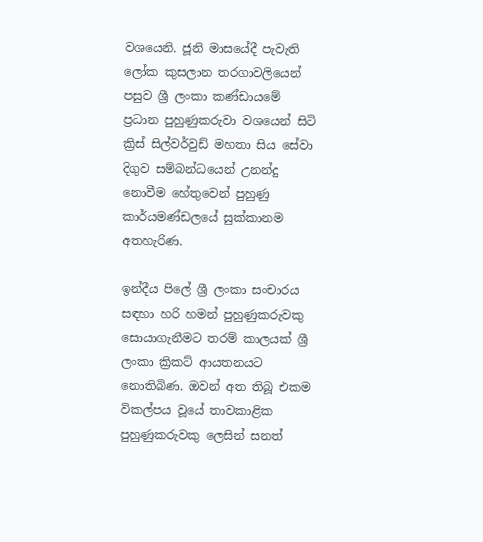වශයෙනි. ජූනි මාසයේදී පැවැති ලෝක කුසලාන තරගාවලියෙන් පසුව ශ්‍රී ලංකා කණ්ඩායමේ ප්‍රධාන පුහුණුකරුවා වශයෙන් සිටි ක්‍රිස් සිල්වර්වුඩ් මහතා සිය සේවා දිගුව සම්බන්ධයෙන් උනන්දු නොවීම හේතුවෙන් පුහුණු කාර්යමණ්ඩලයේ සුක්කානම අතහැරිණ.

ඉන්දීය පිලේ ශ්‍රී ලංකා සංචාරය සඳහා හරි හමන් පුහුණුකරුවකු සොයාගැනීමට තරම් කාලයක් ශ්‍රී ලංකා ක්‍රිකට් ආයතනයට නොතිබිණ. ඔවන් අත තිබූ එකම විකල්පය වූයේ තාවකාළික පුහුණුකරුවකු ලෙසින් සනත්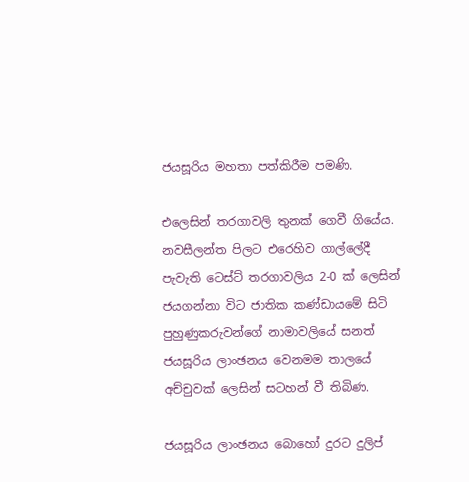ජයසූරිය මහතා පත්කිරීම පමණි.

එලෙසින් තරගාවලි තුනක් ගෙවී ගියේය. නවසීලන්ත පිලට එරෙහිව ගාල්ලේදී පැවැති ටෙස්ට් තරගාවලිය 2-0 ක් ලෙසින් ජයගන්නා විට ජාතික කණ්ඩායමේ සිටි පුහුණුකරුවන්ගේ නාමාවලියේ සනත් ජයසූරිය ලාංඡනය වෙනමම තාලයේ අච්චුවක් ලෙසින් සටහන් වී තිබිණ.

ජයසූරිය ලාංඡනය බොහෝ දුරට දුලිප්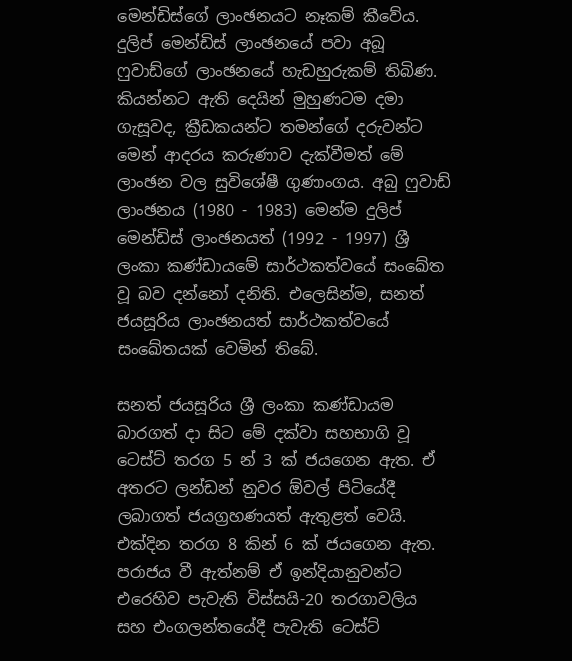මෙන්ඩිස්ගේ ලාංඡනයට නෑකම් කීවේය. දුලිප් මෙන්ඩිස් ලාංඡනයේ පවා අබූ ෆුවාඩ්ගේ ලාංඡනයේ හැඩහුරුකම් තිබිණ. කියන්නට ඇති දෙයින් මුහුණටම දමා ගැසූවද, ක්‍රීඩකයන්ට තමන්ගේ දරුවන්ට මෙන් ආදරය කරුණාව දැක්වීමත් මේ ලාංඡන වල සුවිශේෂී ගුණාංගය. අබු ෆුවාඩ් ලාංඡනය (1980 - 1983) මෙන්ම දුලිප් මෙන්ඩිස් ලාංඡනයත් (1992 - 1997) ශ්‍රී ලංකා කණ්ඩායමේ සාර්ථකත්වයේ සංඛේත වූ බව දන්නෝ දනිති. එලෙසින්ම, සනත් ජයසූරිය ලාංඡනයත් සාර්ථකත්වයේ සංඛේතයක් වෙමින් තිබේ.

සනත් ජයසූරිය ශ්‍රී ලංකා කණ්ඩායම බාරගත් දා සිට මේ දක්වා සහභාගි වූ ටෙස්ට් තරග 5 න් 3 ක් ජයගෙන ඇත. ඒ අතරට ලන්ඩන් නුවර ඕවල් පිටියේදී ලබාගත් ජයග්‍රහණයත් ඇතුළත් වෙයි. එක්දින තරග 8 කින් 6 ක් ජයගෙන ඇත. පරාජය වී ඇත්නම් ඒ ඉන්දියානුවන්ට එරෙහිව පැවැති විස්සයි-20 තරගාවලිය සහ එංගලන්තයේදී පැවැති ටෙස්ට්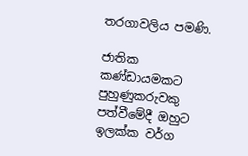තරගාවලිය පමණි.

ජාතික කණ්ඩායමකට පුහුණුකරුවකු පත්වීමේදී ඔහුට ඉලක්ක වර්ග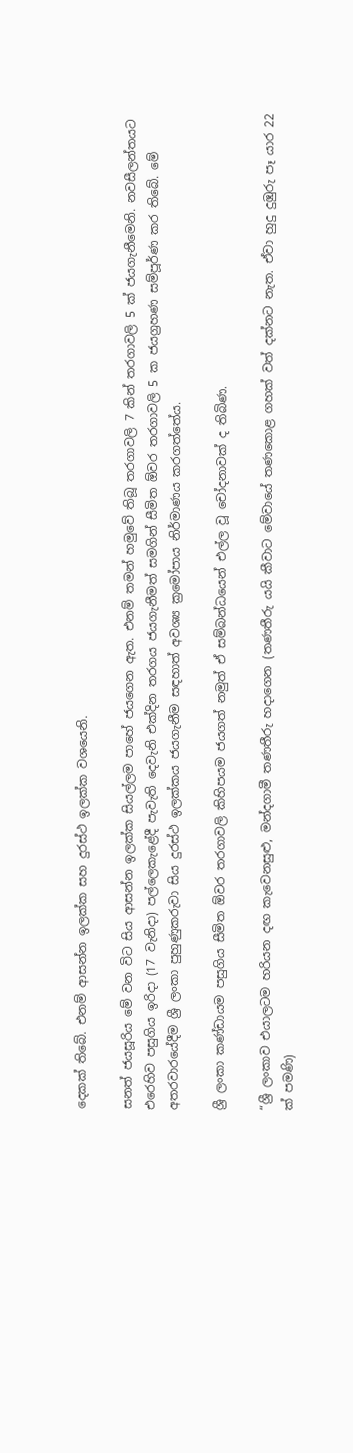දෙකක් තිබේ. එනම් ආසන්න ඉලක්ක සහ දුරස්ථ ඉලක්ක වශයෙනි.

සනත් ජයසූරිය මේ වන විට සිය ආසන්න ඉලක්ක සියල්ලම පාහේ ජයගෙන ඇත. එනම් තමන් හමුවේ තිබූ තරගාවලි 7 කින් තරගාවලි 5 ක් ජයගැනීමෙනි. නවසීලන්තයට එරෙහිව පසුගිය ඉරිදා (17 වැනිදා) පල්ලෙකැළේදී පැවැති දෙවැනි එක්දින තරගය ජයගැනීමත් සමගින් සීමිත ඕවර තරගාවලි 5 ක ජයග්‍රහණ සම්පූර්ණ කර තිබේ. මේ අතරවාරයේදීම ශ්‍රී ලංකා පුහුණුකරුවා සිය දුරස්ථ ඉලක්කය ජයගැනීම සඳහාත් අවශ්‍ය ක්‍රමෝපාය නිර්මාණය කරගත්තේය.

ශ්‍රී ලංකා කණ්ඩායම පසුගිය සීමිත ඕවර තරගාවලි කිහිපයම ජයගත් නමුත් ඒ සම්බන්ධයෙන් එල්ල වූ චෝදනාවක් ද තිබිණ.

“ශ්‍රී ලංකාව එයාලටම හරියන දඟ කැවෙනසුළු, මන්දගාමී තණතීරු හදාගෙන (තණතීරු යයි කීවාට මේවායේ තණකොළ ගහක් වත් දක්නට නැත. ඒවා හුදු දුඹුරු පෑ යාර 22 ක් පමණි)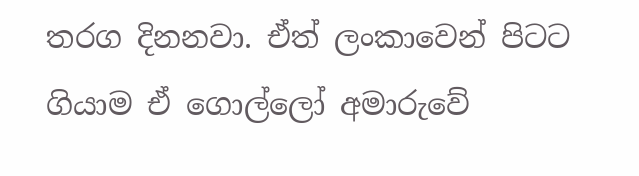තරග දිනනවා. ඒත් ලංකාවෙන් පිටට ගියාම ඒ ගොල්ලෝ අමාරුවේ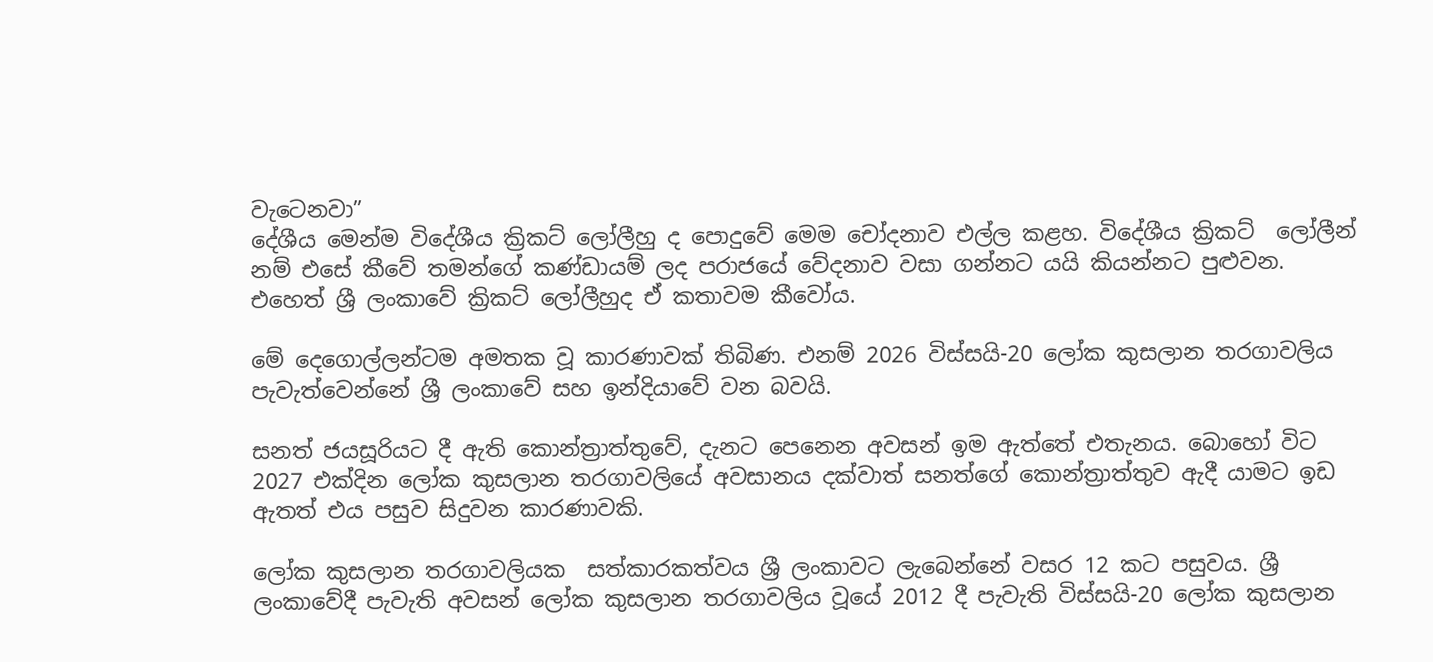වැටෙනවා”
දේශීය මෙන්ම විදේශීය ක්‍රිකට් ලෝලීහු ද පොදුවේ මෙම චෝදනාව එල්ල කළහ. විදේශීය ක්‍රිකට්  ලෝලීන් නම් එසේ කීවේ තමන්ගේ කණ්ඩායම් ලද පරාජයේ වේදනාව වසා ගන්නට යයි කියන්නට පුළුවන. එහෙත් ශ්‍රී ලංකාවේ ක්‍රිකට් ලෝලීහුද ඒ කතාවම කීවෝය.

මේ දෙගොල්ලන්ටම අමතක වූ කාරණාවක් තිබිණ. එනම් 2026 විස්සයි-20 ලෝක කුසලාන තරගාවලිය පැවැත්වෙන්නේ ශ්‍රී ලංකාවේ සහ ඉන්දියාවේ වන බවයි.

සනත් ජයසූරියට දී ඇති කොන්ත්‍රාත්තුවේ, දැනට පෙනෙන අවසන් ඉම ඇත්තේ එතැනය. බොහෝ විට 2027 එක්දින ලෝක කුසලාන තරගාවලියේ අවසානය දක්වාත් සනත්ගේ කොන්ත්‍රාත්තුව ඇදී යාමට ඉඩ ඇතත් එය පසුව සිදුවන කාරණාවකි.

ලෝක කුසලාන තරගාවලියක  සත්කාරකත්වය ශ්‍රී ලංකාවට ලැබෙන්නේ වසර 12 කට පසුවය. ශ්‍රී ලංකාවේදී පැවැති අවසන් ලෝක කුසලාන තරගාවලිය වූයේ 2012 දී පැවැති විස්සයි-20 ලෝක කුසලාන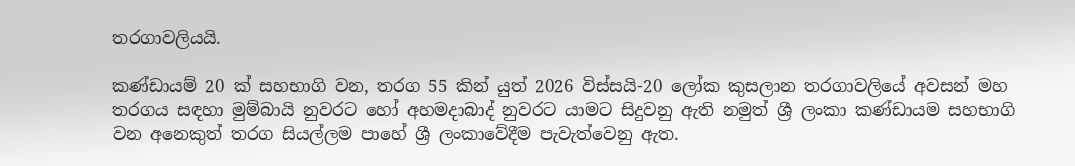තරගාවලියයි.

කණ්ඩායම් 20 ක් සහභාගි වන, තරග 55 කින් යුත් 2026 විස්සයි-20 ලෝක කුසලාන තරගාවලියේ අවසන් මහ තරගය සඳහා මුම්බායි නුවරට හෝ අහමදාබාද් නුවරට යාමට සිදුවනු ඇති නමුත් ශ්‍රී ලංකා කණ්ඩායම සහභාගි වන අනෙකුත් තරග සියල්ලම පාහේ ශ්‍රී ලංකාවේදීම පැවැත්වෙනු ඇත.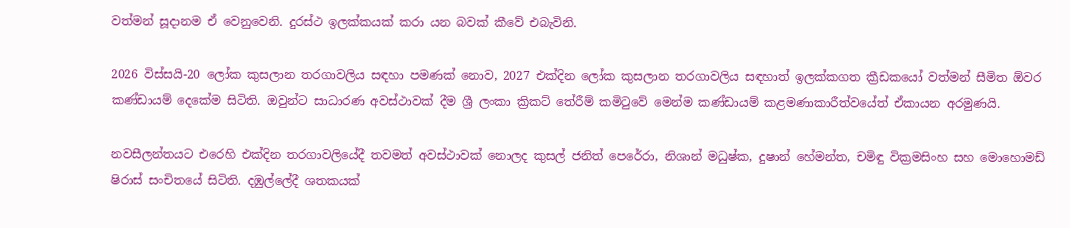වත්මන් සූදානම ඒ වෙනුවෙනි. දුරස්ථ ඉලක්කයක් කරා යන බවක් කීවේ එබැවිනි.

2026 විස්සයි-20 ලෝක කුසලාන තරගාවලිය සඳහා පමණක් නොව, 2027 එක්දින ලෝක කුසලාන තරගාවලිය සඳහාත් ඉලක්කගත ක්‍රීඩකයෝ වත්මන් සීමිත ඕවර කණ්ඩායම් දෙකේම සිටිති. ඔවුන්ට සාධාරණ අවස්ථාවක් දීම ශ්‍රී ලංකා ක්‍රිකට් තේරීම් කමිටුවේ මෙන්ම කණ්ඩායම් කළමණාකාරීත්වයේත් ඒකායන අරමුණයි.

නවසීලන්තයට එරෙහි එක්දින තරගාවලියේදී තවමත් අවස්ථාවක් නොලද කුසල් ජනිත් පෙරේරා, නිශාන් මධුෂ්ක, දුෂාන් හේමන්ත, චමිඳු වික්‍රමසිංහ සහ මොහොමඩ් ෂිරාස් සංචිතයේ සිටිති. දඹුල්ලේදී ශතකයක්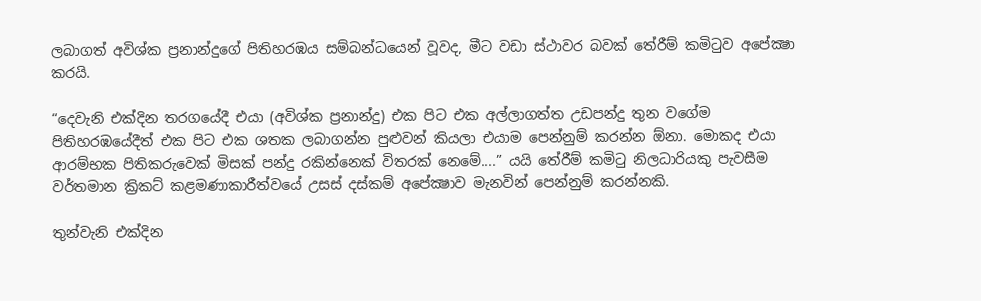ලබාගත් අවිශ්ක ප්‍රනාන්දුගේ පිතිහරඹය සම්බන්ධයෙන් වූවද, මීට වඩා ස්ථාවර බවක් තේරීම් කමිටුව අපේක්‍ෂා කරයි.

“දෙවැනි එක්දින තරගයේදී එයා (අවිශ්ක ප්‍රනාන්දු) එක පිට එක අල්ලාගත්ත උඩපන්දු තුන වගේම පිතිහරඹයේදීත් එක පිට එක ශතක ලබාගන්න පුළුවන් කියලා එයාම පෙන්නුම් කරන්න ඕනා. මොකද එයා ආරම්භක පිතිකරුවෙක් මිසක් පන්දු රකින්නෙක් විතරක් නෙමේ....” යයි තේරීම් කමිටු නිලධාරියකු පැවසීම වර්තමාන ක්‍රිකට් කළමණාකාරීත්වයේ උසස් දස්කම් අපේක්‍ෂාව මැනවින් පෙන්නුම් කරන්නකි.

තුන්වැනි එක්දින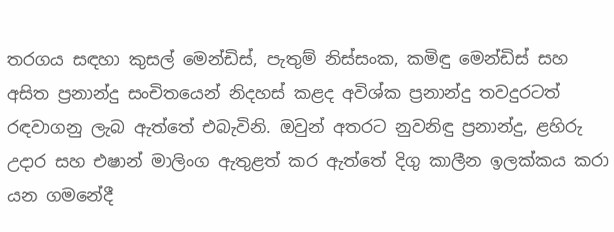තරගය සඳහා කුසල් මෙන්ඩිස්, පැතුම් නිස්සංක, කමිඳු මෙන්ඩිස් සහ අසිත ප්‍රනාන්දු සංචිතයෙන් නිදහස් කළද අවිශ්ක ප්‍රනාන්දු තවදුරටත් රඳවාගනු ලැබ ඇත්තේ එබැවිනි. ඔවුන් අතරට නුවනිඳු ප්‍රනාන්දු, ළහිරු උදාර සහ එෂාන් මාලිංග ඇතුළත් කර ඇත්තේ දිගු කාලීන ඉලක්කය කරා යන ගමනේදී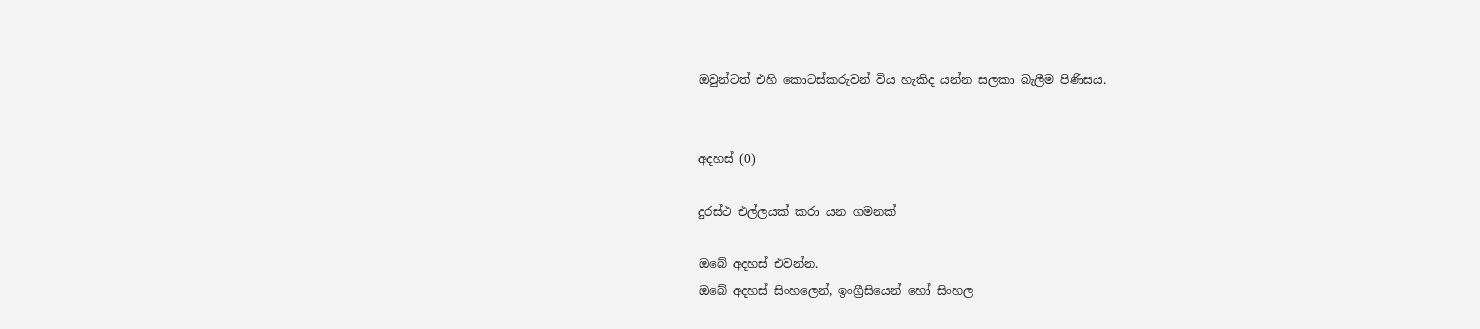ඔවුන්ටත් එහි කොටස්කරුවන් විය හැකිද යන්න සලකා බැලීම පිණිසය.


අදහස් (0)

දුරස්ථ එල්ලයක් කරා යන ගමනක්

ඔබේ අදහස් එවන්න.
ඔබේ අදහස් සිංහලෙන්, ඉංග්‍රීසියෙන් හෝ සිංහල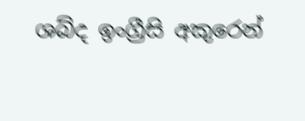ශබ්ද ඉංග්‍රීසි අකුරෙන්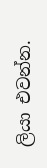ලියා එවන්න.